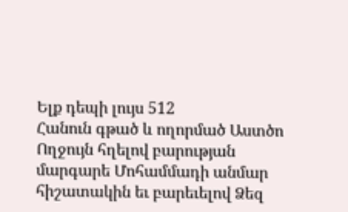Ելք դեպի լույս 512
Հանուն գթած և ողորմած Աստծո Ողջույն հղելով բարության մարգարե Մոհամմադի անմար հիշատակին եւ բարեւելով Ձեզ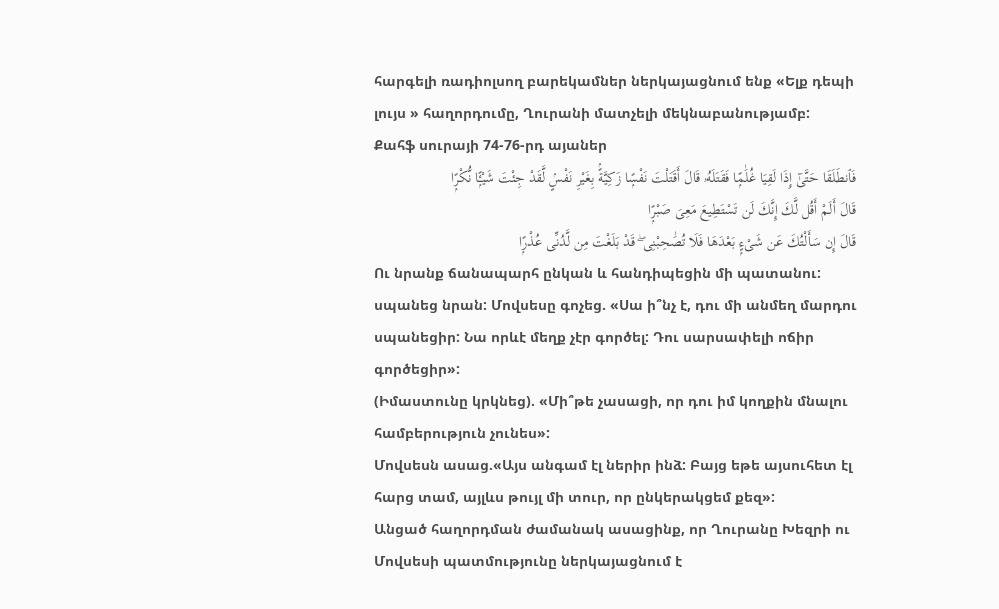հարգելի ռադիոլսող բարեկամներ ներկայացնում ենք «Ելք դեպի լույս » հաղորդումը, Ղուրանի մատչելի մեկնաբանությամբ:
Քահֆ սուրայի 74-76-րդ այաներ
فَٱنطَلَقَا حَتَّىٰٓ إِذَا لَقِيَا غُلَٰمًۭا فَقَتَلَهُۥ قَالَ أَقَتَلْتَ نَفْسًۭا زَكِيَّةًۢ بِغَيْرِ نَفْسٍۢ لَّقَدْ جِئْتَ شَيْـًۭٔا نُّكْرًۭا
قَالَ أَلَمْ أَقُل لَّكَ إِنَّكَ لَن تَسْتَطِيعَ مَعِىَ صَبْرًۭا
قَالَ إِن سَأَلْتُكَ عَن شَىْءٍۭ بَعْدَهَا فَلَا تُصَٰحِبْنِى ۖ قَدْ بَلَغْتَ مِن لَّدُنِّى عُذْرًۭا
Ու նրանք ճանապարհ ընկան և հանդիպեցին մի պատանու: սպանեց նրան: Մովսեսը գոչեց. «Սա ի՞նչ է, դու մի անմեղ մարդու սպանեցիր: Նա որևէ մեղք չէր գործել: Դու սարսափելի ոճիր գործեցիր»:
(Իմաստունը կրկնեց). «Մի՞թե չասացի, որ դու իմ կողքին մնալու համբերություն չունես»:
Մովսեսն ասաց.«Այս անգամ էլ ներիր ինձ: Բայց եթե այսուհետ էլ հարց տամ, այլևս թույլ մի տուր, որ ընկերակցեմ քեզ»:
Անցած հաղորդման ժամանակ ասացինք, որ Ղուրանը Խեզրի ու Մովսեսի պատմությունը ներկայացնում է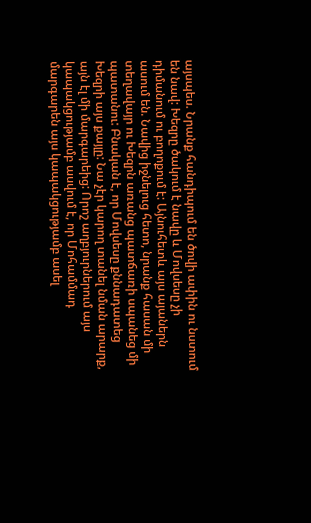այսպես. Նրանք հանդիպում են ծովի ափին ու նստում են նավ: Խեզրը ծակում է նավը և Մովսեսը չի դիմանում ու բողոքում է: Այնուհետև այս այաներն ասում են. Նավից իջնելուց հետո, նրանք հասան մի տեղավայր ու Խեզրն առանց պատճառի սպանեց մի պատանու: Բնական է, որ Մովսեսը քննադատեց Խեզրի այս քայլը: Նա չէր կարող տանել նման արարք, այն էլ մի մարգարեից: Որոշ աղբյուրներում այս կապակցությամբ ասվում է, որ Մոհամմադ մարգարեն այս կապակցությամբ ասել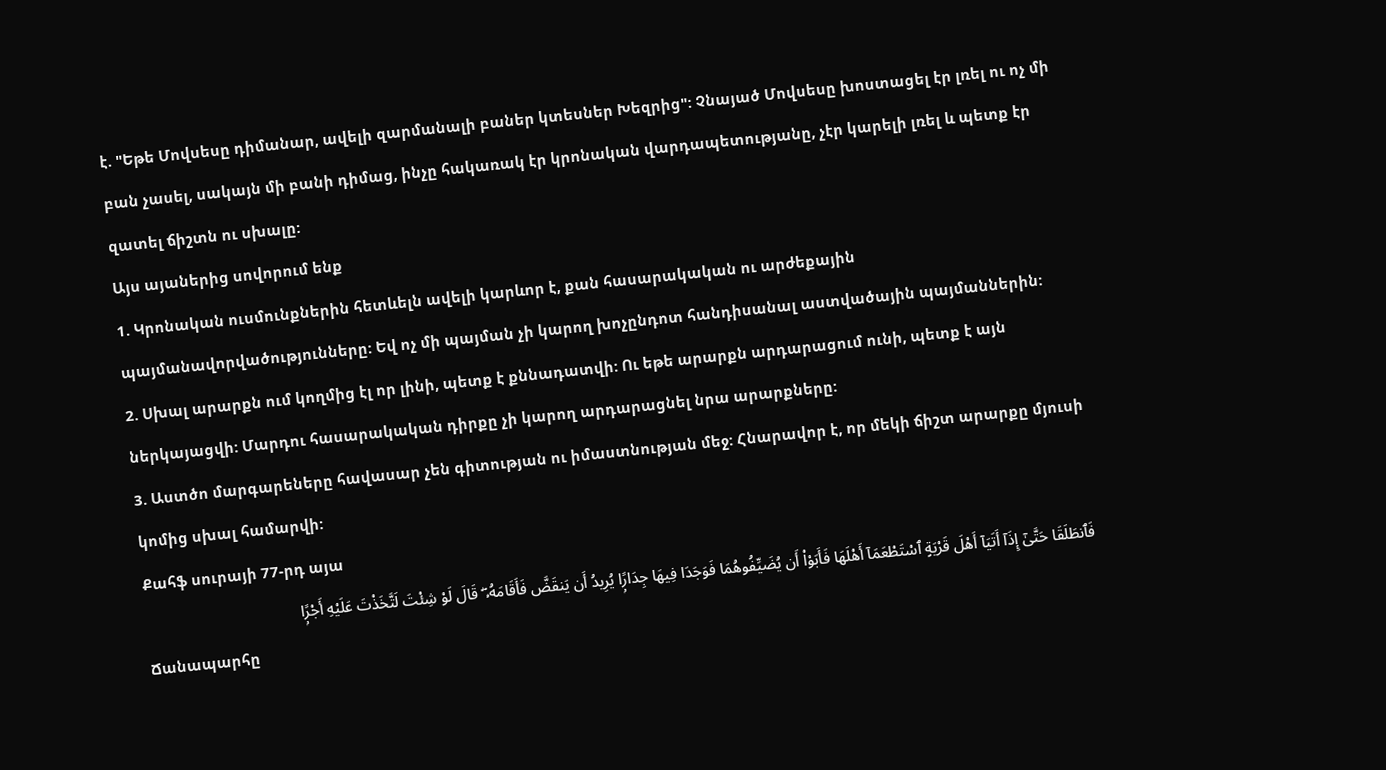է. "Եթե Մովսեսը դիմանար, ավելի զարմանալի բաներ կտեսներ Խեզրից": Չնայած Մովսեսը խոստացել էր լռել ու ոչ մի բան չասել, սակայն մի բանի դիմաց, ինչը հակառակ էր կրոնական վարդապետությանը, չէր կարելի լռել և պետք էր զատել ճիշտն ու սխալը:
Այս այաներից սովորում ենք
1. Կրոնական ուսմունքներին հետևելն ավելի կարևոր է, քան հասարակական ու արժեքային պայմանավորվածությունները: Եվ ոչ մի պայման չի կարող խոչընդոտ հանդիսանալ աստվածային պայմաններին:
2. Սխալ արարքն ում կողմից էլ որ լինի, պետք է քննադատվի: Ու եթե արարքն արդարացում ունի, պետք է այն ներկայացվի: Մարդու հասարակական դիրքը չի կարող արդարացնել նրա արարքները:
3. Աստծո մարգարեները հավասար չեն գիտության ու իմաստնության մեջ: Հնարավոր է, որ մեկի ճիշտ արարքը մյուսի կոմից սխալ համարվի:
Քահֆ սուրայի 77-րդ այա
فَٱنطَلَقَا حَتَّىٰٓ إِذَآ أَتَيَآ أَهْلَ قَرْيَةٍ ٱسْتَطْعَمَآ أَهْلَهَا فَأَبَوْا۟ أَن يُضَيِّفُوهُمَا فَوَجَدَا فِيهَا جِدَارًۭا يُرِيدُ أَن يَنقَضَّ فَأَقَامَهُۥ ۖ قَالَ لَوْ شِئْتَ لَتَّخَذْتَ عَلَيْهِ أَجْرًۭا
Ճանապարհը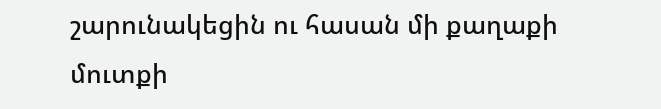շարունակեցին ու հասան մի քաղաքի մուտքի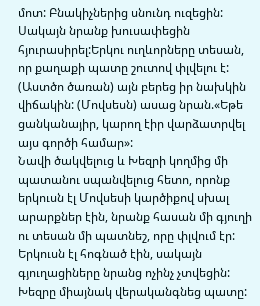մոտ: Բնակիչներից սնունդ ուզեցին: Սակայն նրանք խուսափեցին հյուրասիրել:Երկու ուղևորները տեսան, որ քաղաքի պատը շուտով փլվելու է: (Աստծո ծառան) այն բերեց իր նախկին վիճակին: (Մովսեսն) ասաց նրան.«Եթե ցանկանայիր, կարող էիր վարձատրվել այս գործի համար»:
Նավի ծակվելուց և Խեզրի կողմից մի պատանու սպանվելուց հետո, որոնք երկուսն էլ Մովսեսի կարծիքով սխալ արարքներ էին, նրանք հասան մի գյուղի ու տեսան մի պատնեշ, որը փլվում էր: Երկուսն էլ հոգնած էին, սակայն գյուղացիները նրանց ոչինչ չտվեցին: Խեզրը միայնակ վերականգնեց պատը: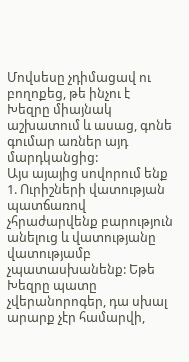Մովսեսը չդիմացավ ու բողոքեց, թե ինչու է Խեզրը միայնակ աշխատում և ասաց, գոնե գումար առներ այդ մարդկանցից:
Այս այայից սովորում ենք
1. Ուրիշների վատության պատճառով չհրաժարվենք բարություն անելուց և վատությանը վատությամբ չպատասխանենք: Եթե Խեզրը պատը չվերանորոգեր, դա սխալ արարք չէր համարվի,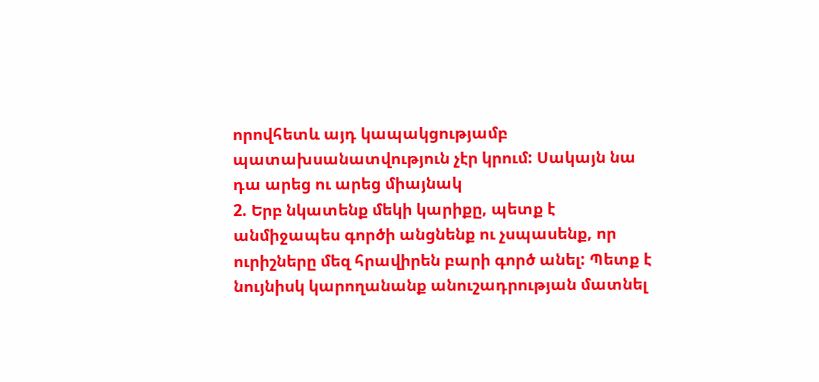որովհետև այդ կապակցությամբ պատախսանատվություն չէր կրում: Սակայն նա դա արեց ու արեց միայնակ
2. Երբ նկատենք մեկի կարիքը, պետք է անմիջապես գործի անցնենք ու չսպասենք, որ ուրիշները մեզ հրավիրեն բարի գործ անել: Պետք է նույնիսկ կարողանանք անուշադրության մատնել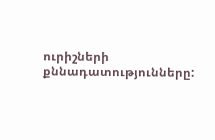ուրիշների քննադատությունները: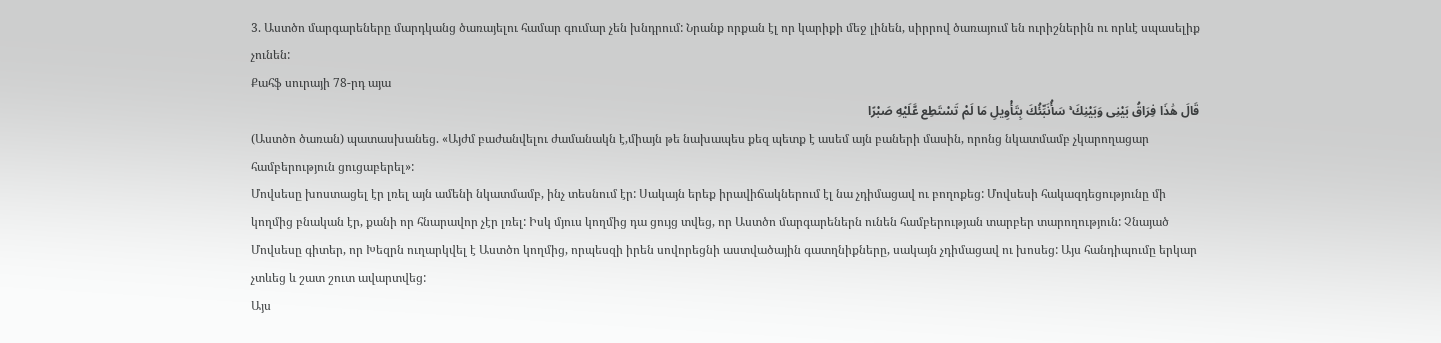3. Աստծո մարգարեները մարդկանց ծառայելու համար գումար չեն խնդրում: Նրանք որքան էլ որ կարիքի մեջ լինեն, սիրրով ծառայում են ուրիշներին ու որևէ սպասելիք չունեն:
Քահֆ սուրայի 78-րդ այա
قَالَ هَٰذَا فِرَاقُ بَيْنِى وَبَيْنِكَ ۚ سَأُنَبِّئُكَ بِتَأْوِيلِ مَا لَمْ تَسْتَطِع عَّلَيْهِ صَبْرًا
(Աստծո ծառան) պատասխանեց. «Այժմ բաժանվելու ժամանակն է,միայն թե նախապես քեզ պետք է ասեմ այն բաների մասին, որոնց նկատմամբ չկարողացար համբերություն ցուցաբերել»:
Մովսեսը խոստացել էր լռել այն ամենի նկատմամբ, ինչ տեսնում էր: Սակայն երեք իրավիճակներում էլ նա չդիմացավ ու բողոքեց: Մովսեսի հակազդեցությունը մի կողմից բնական էր, քանի որ հնարավոր չէր լռել: Իսկ մյուս կողմից դա ցույց տվեց, որ Աստծո մարգարեներն ունեն համբերության տարբեր տարողություն: Չնայած Մովսեսը գիտեր, որ Խեզրն ուղարկվել է Աստծո կողմից, որպեսզի իրեն սովորեցնի աստվածային գատղնիքները, սակայն չդիմացավ ու խոսեց: Այս հանդիպումը երկար չտևեց և շատ շուտ ավարտվեց:
Այս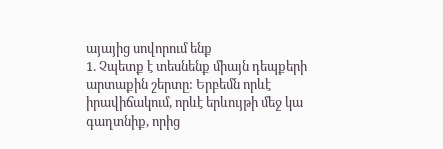այայից սովորում ենք
1. Չպետք է տեսնենք միայն դեպքերի արտաքին շերտը: Երբեմն որևէ իրավիճակում, որևէ երևույթի մեջ կա գաղտնիք, որից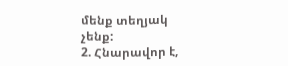մենք տեղյակ չենք:
2. Հնարավոր է,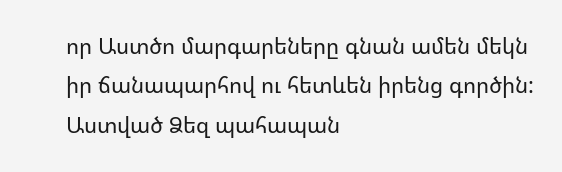որ Աստծո մարգարեները գնան ամեն մեկն իր ճանապարհով ու հետևեն իրենց գործին:
Աստված Ձեզ պահապան